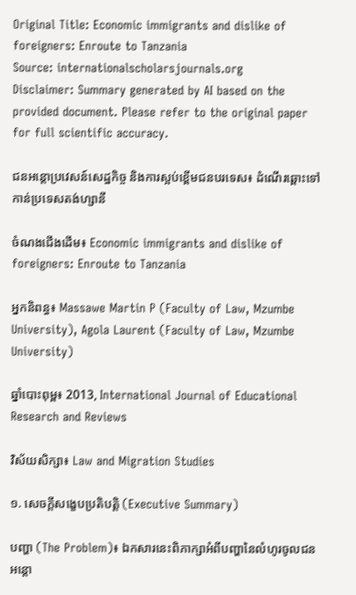Original Title: Economic immigrants and dislike of foreigners: Enroute to Tanzania
Source: internationalscholarsjournals.org
Disclaimer: Summary generated by AI based on the provided document. Please refer to the original paper for full scientific accuracy.

ជនអន្តោប្រវេសន៍សេដ្ឋកិច្ច និងការស្អប់ខ្ពើមជនបរទេស៖ ដំណើរឆ្ពោះទៅកាន់ប្រទេសតង់ហ្សានី

ចំណងជើងដើម៖ Economic immigrants and dislike of foreigners: Enroute to Tanzania

អ្នកនិពន្ធ៖ Massawe Martin P (Faculty of Law, Mzumbe University), Agola Laurent (Faculty of Law, Mzumbe University)

ឆ្នាំបោះពុម្ព៖ 2013, International Journal of Educational Research and Reviews

វិស័យសិក្សា៖ Law and Migration Studies

១. សេចក្តីសង្ខេបប្រតិបត្តិ (Executive Summary)

បញ្ហា (The Problem)៖ ឯកសារនេះពិភាក្សាអំពីបញ្ហានៃលំហូរចូលជនអន្តោ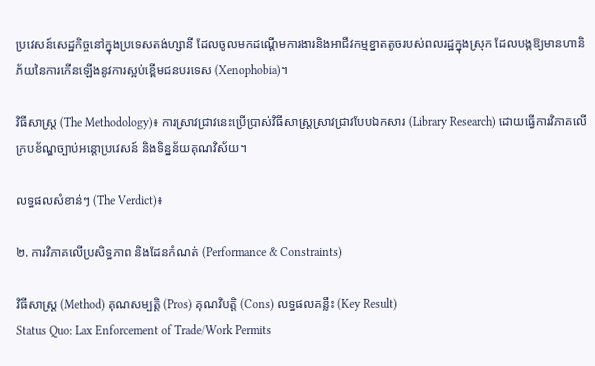ប្រវេសន៍សេដ្ឋកិច្ចនៅក្នុងប្រទេសតង់ហ្សានី ដែលចូលមកដណ្ដើមការងារនិងអាជីវកម្មខ្នាតតូចរបស់ពលរដ្ឋក្នុងស្រុក ដែលបង្កឱ្យមានហានិភ័យនៃការកើនឡើងនូវការស្អប់ខ្ពើមជនបរទេស (Xenophobia)។

វិធីសាស្ត្រ (The Methodology)៖ ការស្រាវជ្រាវនេះប្រើប្រាស់វិធីសាស្ត្រស្រាវជ្រាវបែបឯកសារ (Library Research) ដោយធ្វើការវិភាគលើក្របខ័ណ្ឌច្បាប់អន្តោប្រវេសន៍ និងទិន្នន័យគុណវិស័យ។

លទ្ធផលសំខាន់ៗ (The Verdict)៖

២. ការវិភាគលើប្រសិទ្ធភាព និងដែនកំណត់ (Performance & Constraints)

វិធីសាស្ត្រ (Method) គុណសម្បត្តិ (Pros) គុណវិបត្តិ (Cons) លទ្ធផលគន្លឹះ (Key Result)
Status Quo: Lax Enforcement of Trade/Work Permits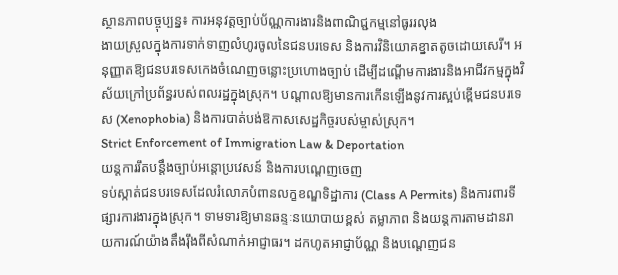ស្ថានភាពបច្ចុប្បន្ន៖ ការអនុវត្តច្បាប់ប័ណ្ណការងារនិងពាណិជ្ជកម្មនៅធូររលុង
ងាយស្រួលក្នុងការទាក់ទាញលំហូរចូលនៃជនបរទេស និងការវិនិយោគខ្នាតតូចដោយសេរី។ អនុញ្ញាតឱ្យជនបរទេសកេងចំណេញចន្លោះប្រហោងច្បាប់ ដើម្បីដណ្តើមការងារនិងអាជីវកម្មក្នុងវិស័យក្រៅប្រព័ន្ធរបស់ពលរដ្ឋក្នុងស្រុក។ បណ្តាលឱ្យមានការកើនឡើងនូវការស្អប់ខ្ពើមជនបរទេស (Xenophobia) និងការបាត់បង់ឱកាសសេដ្ឋកិច្ចរបស់ម្ចាស់ស្រុក។
Strict Enforcement of Immigration Law & Deportation
យន្តការរឹតបន្តឹងច្បាប់អន្តោប្រវេសន៍ និងការបណ្តេញចេញ
ទប់ស្កាត់ជនបរទេសដែលរំលោភបំពានលក្ខខណ្ឌទិដ្ឋាការ (Class A Permits) និងការពារទីផ្សារការងារក្នុងស្រុក។ ទាមទារឱ្យមានឆន្ទៈនយោបាយខ្ពស់ តម្លាភាព និងយន្តការតាមដានរាយការណ៍យ៉ាងតឹងរ៉ឹងពីសំណាក់អាជ្ញាធរ។ ដកហូតអាជ្ញាប័ណ្ណ និងបណ្តេញជន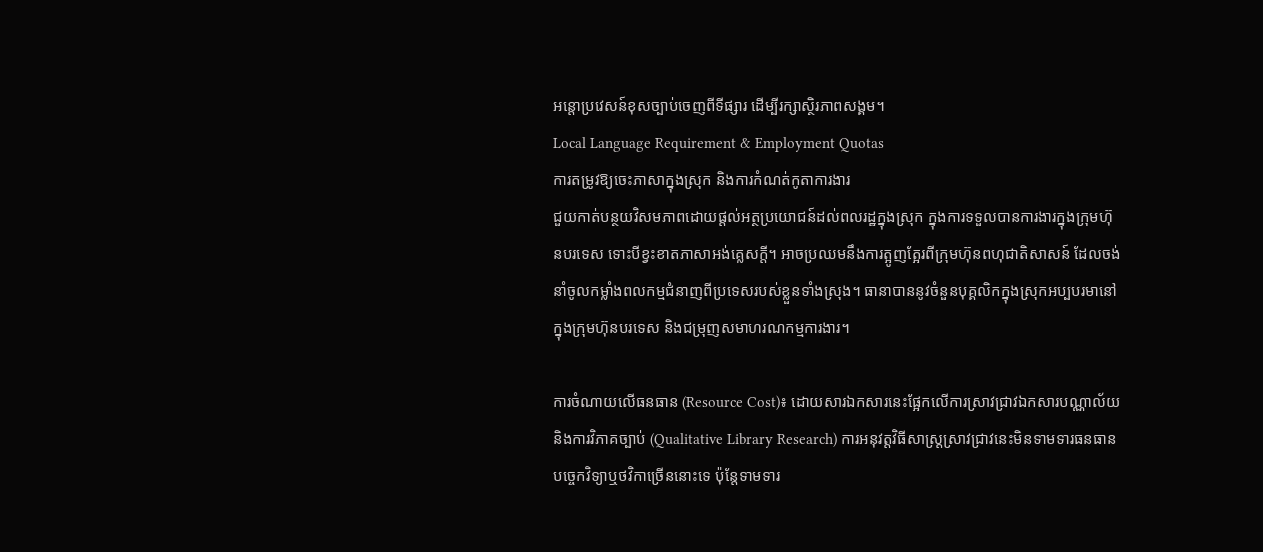អន្តោប្រវេសន៍ខុសច្បាប់ចេញពីទីផ្សារ ដើម្បីរក្សាស្ថិរភាពសង្គម។
Local Language Requirement & Employment Quotas
ការតម្រូវឱ្យចេះភាសាក្នុងស្រុក និងការកំណត់កូតាការងារ
ជួយកាត់បន្ថយវិសមភាពដោយផ្តល់អត្ថប្រយោជន៍ដល់ពលរដ្ឋក្នុងស្រុក ក្នុងការទទួលបានការងារក្នុងក្រុមហ៊ុនបរទេស ទោះបីខ្វះខាតភាសាអង់គ្លេសក្តី។ អាចប្រឈមនឹងការត្អូញត្អែរពីក្រុមហ៊ុនពហុជាតិសាសន៍ ដែលចង់នាំចូលកម្លាំងពលកម្មជំនាញពីប្រទេសរបស់ខ្លួនទាំងស្រុង។ ធានាបាននូវចំនួនបុគ្គលិកក្នុងស្រុកអប្បបរមានៅក្នុងក្រុមហ៊ុនបរទេស និងជម្រុញសមាហរណកម្មការងារ។

ការចំណាយលើធនធាន (Resource Cost)៖ ដោយសារឯកសារនេះផ្អែកលើការស្រាវជ្រាវឯកសារបណ្ណាល័យនិងការវិភាគច្បាប់ (Qualitative Library Research) ការអនុវត្តវិធីសាស្ត្រស្រាវជ្រាវនេះមិនទាមទារធនធានបច្ចេកវិទ្យាឬថវិកាច្រើននោះទេ ប៉ុន្តែទាមទារ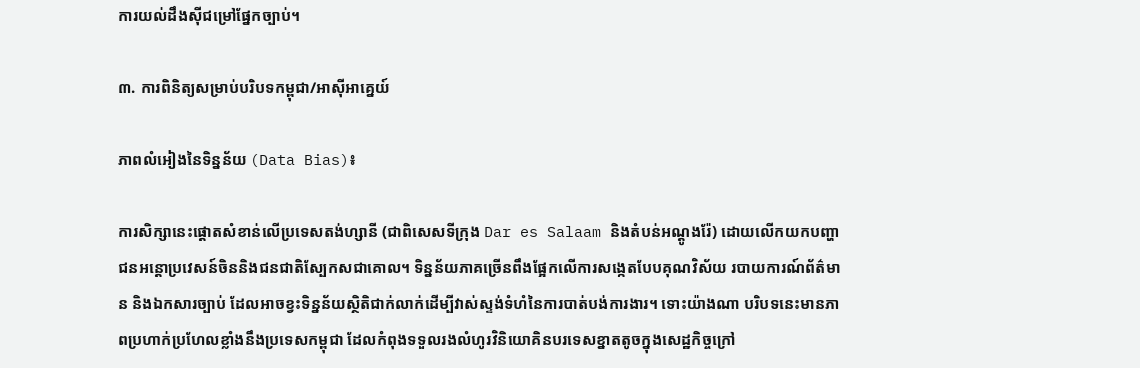ការយល់ដឹងស៊ីជម្រៅផ្នែកច្បាប់។

៣. ការពិនិត្យសម្រាប់បរិបទកម្ពុជា/អាស៊ីអាគ្នេយ៍

ភាពលំអៀងនៃទិន្នន័យ (Data Bias)៖

ការសិក្សានេះផ្តោតសំខាន់លើប្រទេសតង់ហ្សានី (ជាពិសេសទីក្រុង Dar es Salaam និងតំបន់អណ្តូងរ៉ែ) ដោយលើកយកបញ្ហាជនអន្តោប្រវេសន៍ចិននិងជនជាតិស្បែកសជាគោល។ ទិន្នន័យភាគច្រើនពឹងផ្អែកលើការសង្កេតបែបគុណវិស័យ របាយការណ៍ព័ត៌មាន និងឯកសារច្បាប់ ដែលអាចខ្វះទិន្នន័យស្ថិតិជាក់លាក់ដើម្បីវាស់ស្ទង់ទំហំនៃការបាត់បង់ការងារ។ ទោះយ៉ាងណា បរិបទនេះមានភាពប្រហាក់ប្រហែលខ្លាំងនឹងប្រទេសកម្ពុជា ដែលកំពុងទទួលរងលំហូរវិនិយោគិនបរទេសខ្នាតតូចក្នុងសេដ្ឋកិច្ចក្រៅ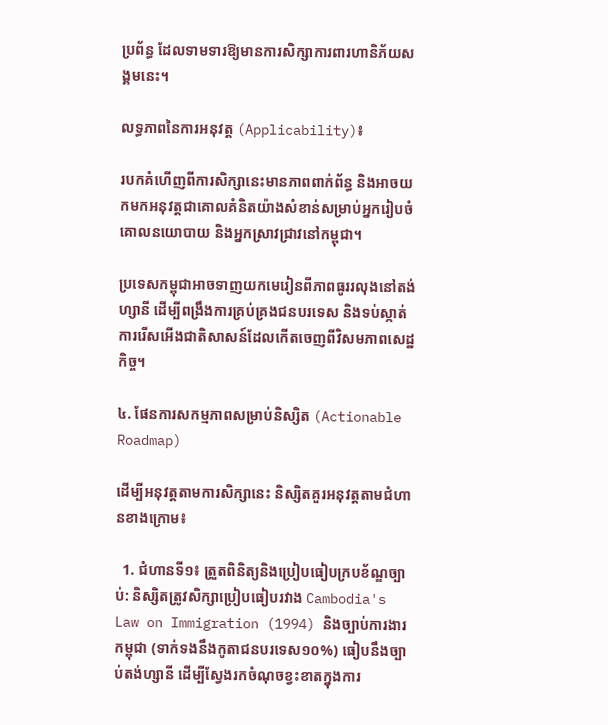ប្រព័ន្ធ ដែលទាមទារឱ្យមានការសិក្សាការពារហានិភ័យសង្គមនេះ។

លទ្ធភាពនៃការអនុវត្ត (Applicability)៖

របកគំហើញពីការសិក្សានេះមានភាពពាក់ព័ន្ធ និងអាចយកមកអនុវត្តជាគោលគំនិតយ៉ាងសំខាន់សម្រាប់អ្នករៀបចំគោលនយោបាយ និងអ្នកស្រាវជ្រាវនៅកម្ពុជា។

ប្រទេសកម្ពុជាអាចទាញយកមេរៀនពីភាពធូររលុងនៅតង់ហ្សានី ដើម្បីពង្រឹងការគ្រប់គ្រងជនបរទេស និងទប់ស្កាត់ការរើសអើងជាតិសាសន៍ដែលកើតចេញពីវិសមភាពសេដ្ឋកិច្ច។

៤. ផែនការសកម្មភាពសម្រាប់និស្សិត (Actionable Roadmap)

ដើម្បីអនុវត្តតាមការសិក្សានេះ និស្សិតគួរអនុវត្តតាមជំហានខាងក្រោម៖

  1. ជំហានទី១៖ ត្រួតពិនិត្យនិងប្រៀបធៀបក្របខ័ណ្ឌច្បាប់: និស្សិតត្រូវសិក្សាប្រៀបធៀបរវាង Cambodia's Law on Immigration (1994) និងច្បាប់ការងារកម្ពុជា (ទាក់ទងនឹងកូតាជនបរទេស១០%) ធៀបនឹងច្បាប់តង់ហ្សានី ដើម្បីស្វែងរកចំណុចខ្វះខាតក្នុងការ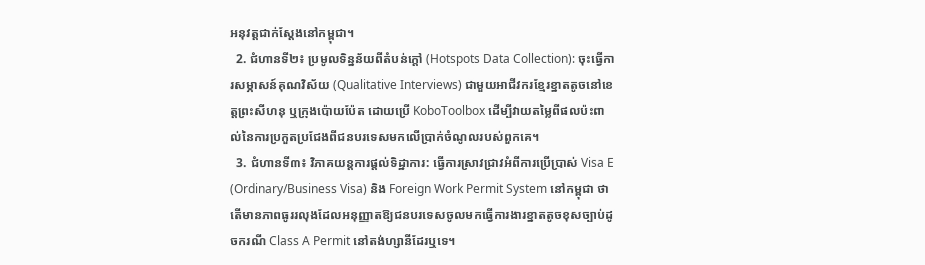អនុវត្តជាក់ស្តែងនៅកម្ពុជា។
  2. ជំហានទី២៖ ប្រមូលទិន្នន័យពីតំបន់ក្តៅ (Hotspots Data Collection): ចុះធ្វើការសម្ភាសន៍គុណវិស័យ (Qualitative Interviews) ជាមួយអាជីវករខ្មែរខ្នាតតូចនៅខេត្តព្រះសីហនុ ឬក្រុងប៉ោយប៉ែត ដោយប្រើ KoboToolbox ដើម្បីវាយតម្លៃពីផលប៉ះពាល់នៃការប្រកួតប្រជែងពីជនបរទេសមកលើប្រាក់ចំណូលរបស់ពួកគេ។
  3. ជំហានទី៣៖ វិភាគយន្តការផ្តល់ទិដ្ឋាការ: ធ្វើការស្រាវជ្រាវអំពីការប្រើប្រាស់ Visa E (Ordinary/Business Visa) និង Foreign Work Permit System នៅកម្ពុជា ថាតើមានភាពធូររលុងដែលអនុញ្ញាតឱ្យជនបរទេសចូលមកធ្វើការងារខ្នាតតូចខុសច្បាប់ដូចករណី Class A Permit នៅតង់ហ្សានីដែរឬទេ។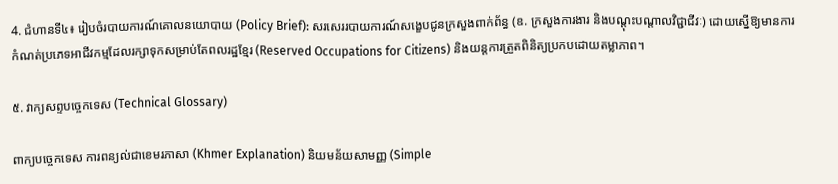4. ជំហានទី៤៖ រៀបចំរបាយការណ៍គោលនយោបាយ (Policy Brief): សរសេររបាយការណ៍សង្ខេបជូនក្រសួងពាក់ព័ន្ធ (ឧ. ក្រសួងការងារ និងបណ្តុះបណ្តាលវិជ្ជាជីវៈ) ដោយស្នើឱ្យមានការកំណត់ប្រភេទអាជីវកម្មដែលរក្សាទុកសម្រាប់តែពលរដ្ឋខ្មែរ (Reserved Occupations for Citizens) និងយន្តការត្រួតពិនិត្យប្រកបដោយតម្លាភាព។

៥. វាក្យសព្ទបច្ចេកទេស (Technical Glossary)

ពាក្យបច្ចេកទេស ការពន្យល់ជាខេមរភាសា (Khmer Explanation) និយមន័យសាមញ្ញ (Simple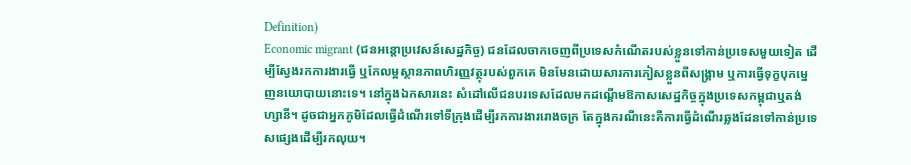Definition)
Economic migrant (ជនអន្តោប្រវេសន៍សេដ្ឋកិច្ច) ជនដែលចាកចេញពីប្រទេសកំណើតរបស់ខ្លួនទៅកាន់ប្រទេសមួយទៀត ដើម្បីស្វែងរកការងារធ្វើ ឬកែលម្អស្ថានភាពហិរញ្ញវត្ថុរបស់ពួកគេ មិនមែនដោយសារការភៀសខ្លួនពីសង្គ្រាម ឬការធ្វើទុក្ខបុកម្នេញនយោបាយនោះទេ។ នៅក្នុងឯកសារនេះ សំដៅលើជនបរទេសដែលមកដណ្តើមឱកាសសេដ្ឋកិច្ចក្នុងប្រទេសកម្ពុជាឬតង់ហ្សានី។ ដូចជាអ្នកភូមិដែលធ្វើដំណើរទៅទីក្រុងដើម្បីរកការងាររោងចក្រ តែក្នុងករណីនេះគឺការធ្វើដំណើរឆ្លងដែនទៅកាន់ប្រទេសផ្សេងដើម្បីរកលុយ។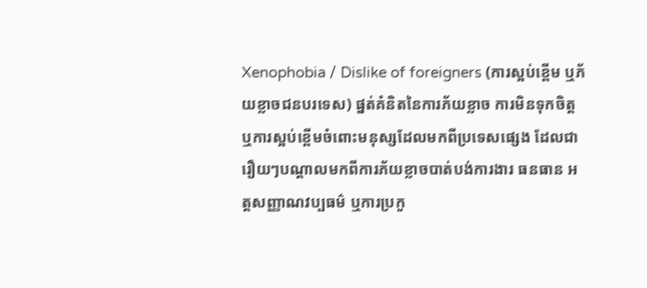Xenophobia / Dislike of foreigners (ការស្អប់ខ្ពើម ឬភ័យខ្លាចជនបរទេស) ផ្នត់គំនិតនៃការភ័យខ្លាច ការមិនទុកចិត្ត ឬការស្អប់ខ្ពើមចំពោះមនុស្សដែលមកពីប្រទេសផ្សេង ដែលជារឿយៗបណ្តាលមកពីការភ័យខ្លាចបាត់បង់ការងារ ធនធាន អត្តសញ្ញាណវប្បធម៌ ឬការប្រកួ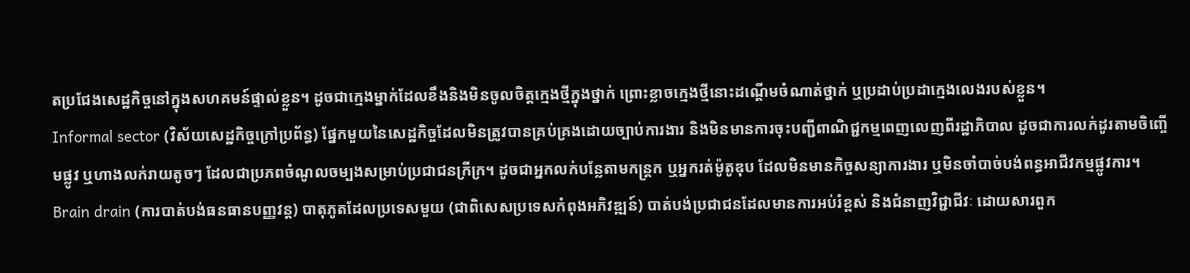តប្រជែងសេដ្ឋកិច្ចនៅក្នុងសហគមន៍ផ្ទាល់ខ្លួន។ ដូចជាក្មេងម្នាក់ដែលខឹងនិងមិនចូលចិត្តក្មេងថ្មីក្នុងថ្នាក់ ព្រោះខ្លាចក្មេងថ្មីនោះដណ្តើមចំណាត់ថ្នាក់ ឬប្រដាប់ប្រដាក្មេងលេងរបស់ខ្លួន។
Informal sector (វិស័យសេដ្ឋកិច្ចក្រៅប្រព័ន្ធ) ផ្នែកមួយនៃសេដ្ឋកិច្ចដែលមិនត្រូវបានគ្រប់គ្រងដោយច្បាប់ការងារ និងមិនមានការចុះបញ្ជីពាណិជ្ជកម្មពេញលេញពីរដ្ឋាភិបាល ដូចជាការលក់ដូរតាមចិញ្ចើមផ្លូវ ឬហាងលក់រាយតូចៗ ដែលជាប្រភពចំណូលចម្បងសម្រាប់ប្រជាជនក្រីក្រ។ ដូចជាអ្នកលក់បន្លែតាមកន្ត្រក ឬអ្នករត់ម៉ូតូឌុប ដែលមិនមានកិច្ចសន្យាការងារ ឬមិនចាំបាច់បង់ពន្ធអាជីវកម្មផ្លូវការ។
Brain drain (ការបាត់បង់ធនធានបញ្ញវន្ត) បាតុភូតដែលប្រទេសមួយ (ជាពិសេសប្រទេសកំពុងអភិវឌ្ឍន៍) បាត់បង់ប្រជាជនដែលមានការអប់រំខ្ពស់ និងជំនាញវិជ្ជាជីវៈ ដោយសារពួក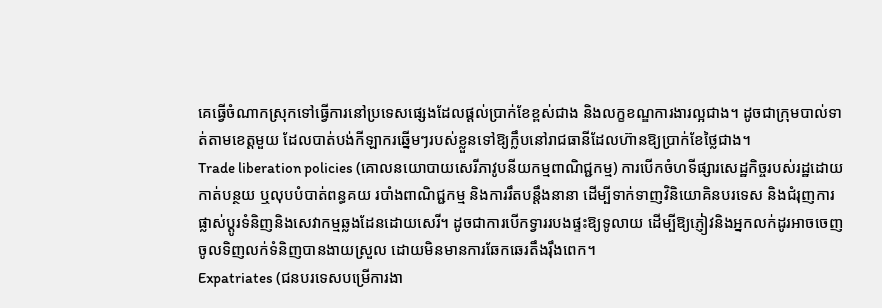គេធ្វើចំណាកស្រុកទៅធ្វើការនៅប្រទេសផ្សេងដែលផ្តល់ប្រាក់ខែខ្ពស់ជាង និងលក្ខខណ្ឌការងារល្អជាង។ ដូចជាក្រុមបាល់ទាត់តាមខេត្តមួយ ដែលបាត់បង់កីឡាករឆ្នើមៗរបស់ខ្លួនទៅឱ្យក្លឹបនៅរាជធានីដែលហ៊ានឱ្យប្រាក់ខែថ្លៃជាង។
Trade liberation policies (គោលនយោបាយសេរីភាវូបនីយកម្មពាណិជ្ជកម្ម) ការបើកចំហទីផ្សារសេដ្ឋកិច្ចរបស់រដ្ឋដោយកាត់បន្ថយ ឬលុបបំបាត់ពន្ធគយ របាំងពាណិជ្ជកម្ម និងការរឹតបន្តឹងនានា ដើម្បីទាក់ទាញវិនិយោគិនបរទេស និងជំរុញការផ្លាស់ប្តូរទំនិញនិងសេវាកម្មឆ្លងដែនដោយសេរី។ ដូចជាការបើកទ្វាររបងផ្ទះឱ្យទូលាយ ដើម្បីឱ្យភ្ញៀវនិងអ្នកលក់ដូរអាចចេញចូលទិញលក់ទំនិញបានងាយស្រួល ដោយមិនមានការឆែកឆេរតឹងរ៉ឹងពេក។
Expatriates (ជនបរទេសបម្រើការងា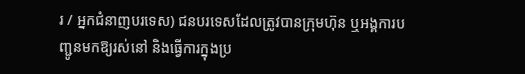រ / អ្នកជំនាញបរទេស) ជនបរទេសដែលត្រូវបានក្រុមហ៊ុន ឬអង្គការបញ្ជូនមកឱ្យរស់នៅ និងធ្វើការក្នុងប្រ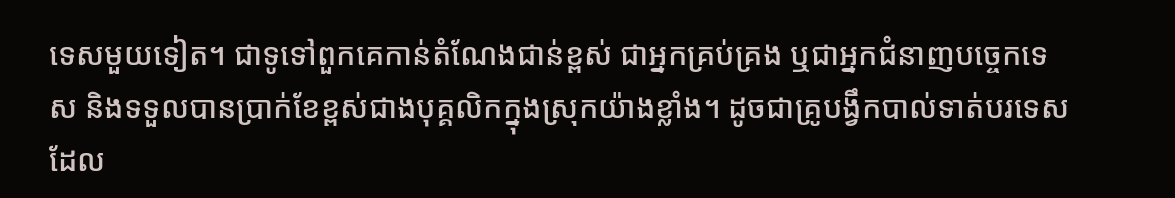ទេសមួយទៀត។ ជាទូទៅពួកគេកាន់តំណែងជាន់ខ្ពស់ ជាអ្នកគ្រប់គ្រង ឬជាអ្នកជំនាញបច្ចេកទេស និងទទួលបានប្រាក់ខែខ្ពស់ជាងបុគ្គលិកក្នុងស្រុកយ៉ាងខ្លាំង។ ដូចជាគ្រូបង្វឹកបាល់ទាត់បរទេស ដែល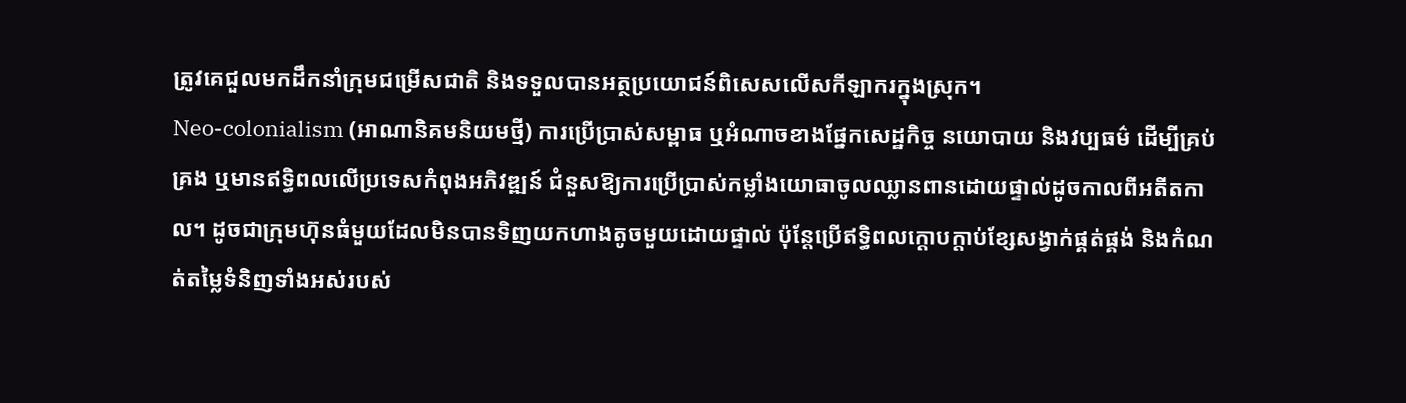ត្រូវគេជួលមកដឹកនាំក្រុមជម្រើសជាតិ និងទទួលបានអត្ថប្រយោជន៍ពិសេសលើសកីឡាករក្នុងស្រុក។
Neo-colonialism (អាណានិគមនិយមថ្មី) ការប្រើប្រាស់សម្ពាធ ឬអំណាចខាងផ្នែកសេដ្ឋកិច្ច នយោបាយ និងវប្បធម៌ ដើម្បីគ្រប់គ្រង ឬមានឥទ្ធិពលលើប្រទេសកំពុងអភិវឌ្ឍន៍ ជំនួសឱ្យការប្រើប្រាស់កម្លាំងយោធាចូលឈ្លានពានដោយផ្ទាល់ដូចកាលពីអតីតកាល។ ដូចជាក្រុមហ៊ុនធំមួយដែលមិនបានទិញយកហាងតូចមួយដោយផ្ទាល់ ប៉ុន្តែប្រើឥទ្ធិពលក្តោបក្តាប់ខ្សែសង្វាក់ផ្គត់ផ្គង់ និងកំណត់តម្លៃទំនិញទាំងអស់របស់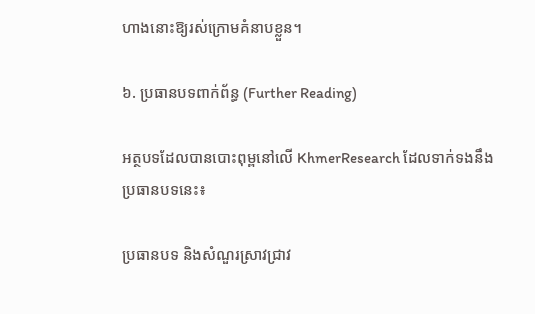ហាងនោះឱ្យរស់ក្រោមគំនាបខ្លួន។

៦. ប្រធានបទពាក់ព័ន្ធ (Further Reading)

អត្ថបទដែលបានបោះពុម្ពនៅលើ KhmerResearch ដែលទាក់ទងនឹងប្រធានបទនេះ៖

ប្រធានបទ និងសំណួរស្រាវជ្រាវ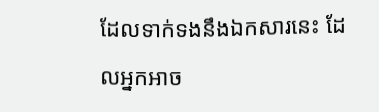ដែលទាក់ទងនឹងឯកសារនេះ ដែលអ្នកអាច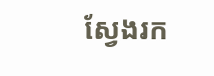ស្វែងរក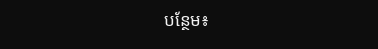បន្ថែម៖